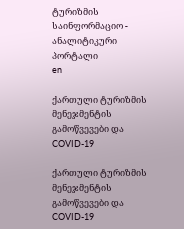ტურიზმის საინფორმაციო - ანალიტიკური პორტალი
en

ქართული ტურიზმის მენეჯმენტის გამოწვევები და COVID-19

ქართული ტურიზმის მენეჯმენტის გამოწვევები და COVID-19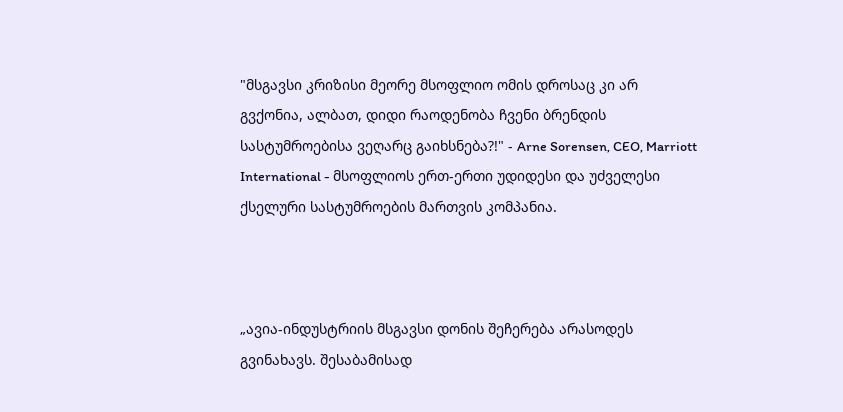"მსგავსი კრიზისი მეორე მსოფლიო ომის დროსაც კი არ გვქონია, ალბათ, დიდი რაოდენობა ჩვენი ბრენდის სასტუმროებისა ვეღარც გაიხსნება?!" - Arne Sorensen, CEO, Marriott International - მსოფლიოს ერთ-ერთი უდიდესი და უძველესი ქსელური სასტუმროების მართვის კომპანია.



„ავია-ინდუსტრიის მსგავსი დონის შეჩერება არასოდეს გვინახავს. შესაბამისად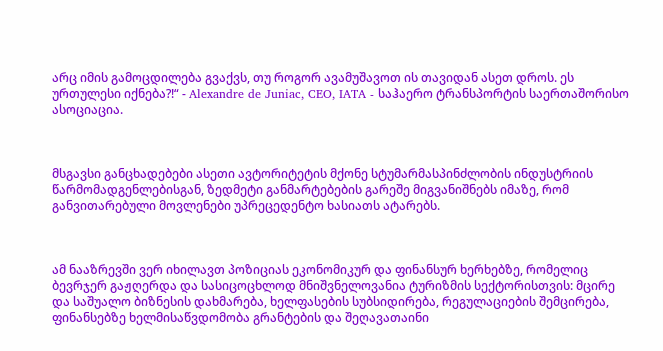არც იმის გამოცდილება გვაქვს, თუ როგორ ავამუშავოთ ის თავიდან ასეთ დროს. ეს ურთულესი იქნება?!“ - Alexandre de Juniac, CEO, IATA - საჰაერო ტრანსპორტის საერთაშორისო ასოციაცია.



მსგავსი განცხადებები ასეთი ავტორიტეტის მქონე სტუმარმასპინძლობის ინდუსტრიის წარმომადგენლებისგან, ზედმეტი განმარტებების გარეშე მიგვანიშნებს იმაზე, რომ განვითარებული მოვლენები უპრეცედენტო ხასიათს ატარებს.



ამ ნააზრევში ვერ იხილავთ პოზიციას ეკონომიკურ და ფინანსურ ხერხებზე, რომელიც ბევრჯერ გაჟღერდა და სასიცოცხლოდ მნიშვნელოვანია ტურიზმის სექტორისთვის: მცირე და საშუალო ბიზნესის დახმარება, ხელფასების სუბსიდირება, რეგულაციების შემცირება, ფინანსებზე ხელმისაწვდომობა გრანტების და შეღავათაინი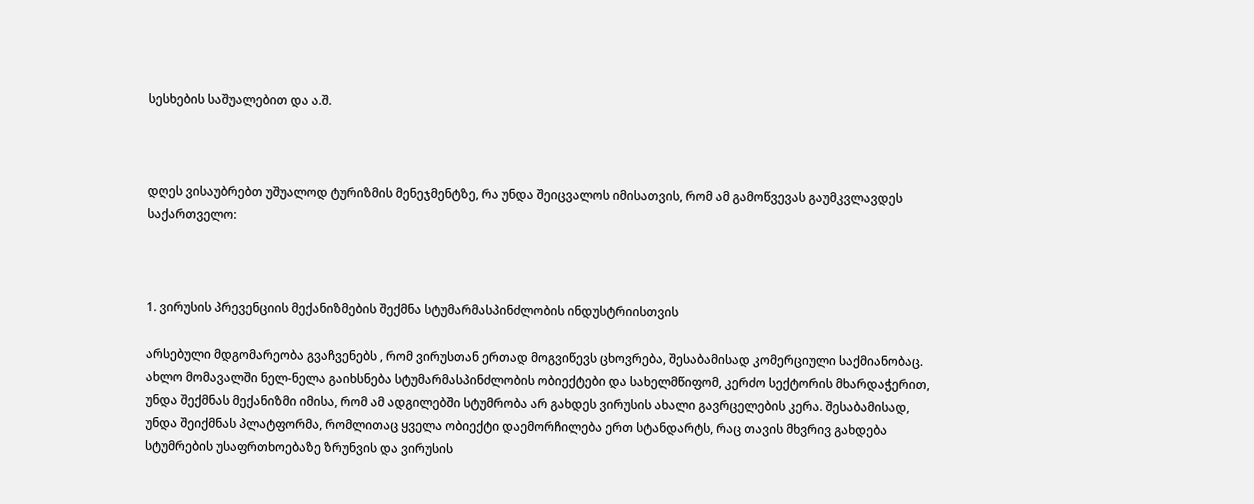სესხების საშუალებით და ა.შ.



დღეს ვისაუბრებთ უშუალოდ ტურიზმის მენეჯმენტზე, რა უნდა შეიცვალოს იმისათვის, რომ ამ გამოწვევას გაუმკვლავდეს საქართველო:



1. ვირუსის პრევენციის მექანიზმების შექმნა სტუმარმასპინძლობის ინდუსტრიისთვის

არსებული მდგომარეობა გვაჩვენებს , რომ ვირუსთან ერთად მოგვიწევს ცხოვრება, შესაბამისად კომერციული საქმიანობაც. ახლო მომავალში ნელ-ნელა გაიხსნება სტუმარმასპინძლობის ობიექტები და სახელმწიფომ, კერძო სექტორის მხარდაჭერით, უნდა შექმნას მექანიზმი იმისა, რომ ამ ადგილებში სტუმრობა არ გახდეს ვირუსის ახალი გავრცელების კერა. შესაბამისად, უნდა შეიქმნას პლატფორმა, რომლითაც ყველა ობიექტი დაემორჩილება ერთ სტანდარტს, რაც თავის მხვრივ გახდება სტუმრების უსაფრთხოებაზე ზრუნვის და ვირუსის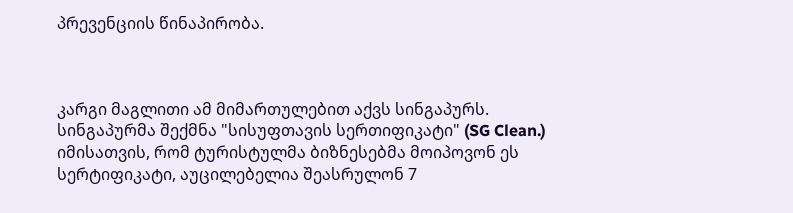პრევენციის წინაპირობა.



კარგი მაგლითი ამ მიმართულებით აქვს სინგაპურს. სინგაპურმა შექმნა "სისუფთავის სერთიფიკატი" (SG Clean.) იმისათვის, რომ ტურისტულმა ბიზნესებმა მოიპოვონ ეს სერტიფიკატი, აუცილებელია შეასრულონ 7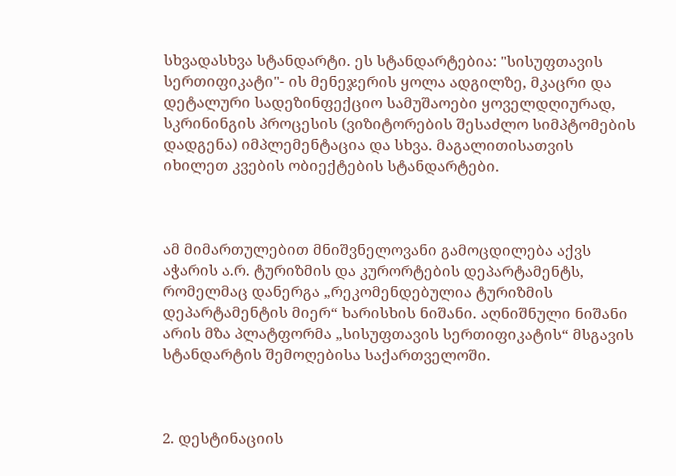სხვადასხვა სტანდარტი. ეს სტანდარტებია: "სისუფთავის სერთიფიკატი"- ის მენეჯერის ყოლა ადგილზე, მკაცრი და დეტალური სადეზინფექციო სამუშაოები ყოველდღიურად, სკრინინგის პროცესის (ვიზიტორების შესაძლო სიმპტომების დადგენა) იმპლემენტაცია და სხვა. მაგალითისათვის იხილეთ კვების ობიექტების სტანდარტები.



ამ მიმართულებით მნიშვნელოვანი გამოცდილება აქვს აჭარის ა.რ. ტურიზმის და კურორტების დეპარტამენტს, რომელმაც დანერგა „რეკომენდებულია ტურიზმის დეპარტამენტის მიერ“ ხარისხის ნიშანი. აღნიშნული ნიშანი არის მზა პლატფორმა „სისუფთავის სერთიფიკატის“ მსგავის სტანდარტის შემოღებისა საქართველოში.



2. დესტინაციის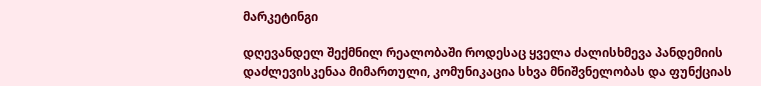მარკეტინგი

დღევანდელ შექმნილ რეალობაში როდესაც ყველა ძალისხმევა პანდემიის დაძლევისკენაა მიმართული, კომუნიკაცია სხვა მნიშვნელობას და ფუნქციას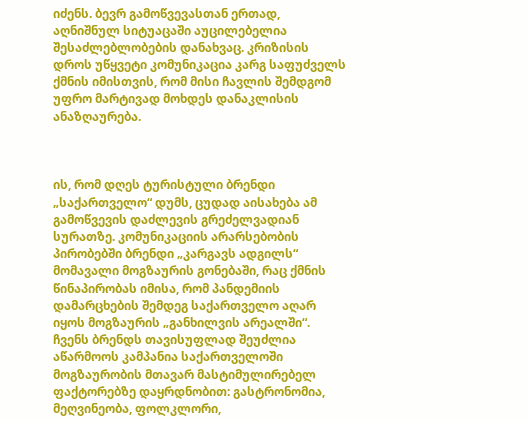იძენს. ბევრ გამოწვევასთან ერთად, აღნიშნულ სიტუაცაში აუცილებელია შესაძლებლობების დანახვაც. კრიზისის დროს უწყვეტი კომუნიკაცია კარგ საფუძველს ქმნის იმისთვის, რომ მისი ჩავლის შემდგომ უფრო მარტივად მოხდეს დანაკლისის ანაზღაურება.



ის, რომ დღეს ტურისტული ბრენდი „საქართველო“ დუმს, ცუდად აისახება ამ გამოწვევის დაძლევის გრეძელვადიან სურათზე. კომუნიკაციის არარსებობის პირობებში ბრენდი „კარგავს ადგილს“ მომავალი მოგზაურის გონებაში, რაც ქმნის წინაპირობას იმისა, რომ პანდემიის დამარცხების შემდეგ საქართველო აღარ იყოს მოგზაურის „განხილვის არეალში“. ჩვენს ბრენდს თავისუფლად შეუძლია აწარმოოს კამპანია საქართველოში მოგზაურობის მთავარ მასტიმულირებელ ფაქტორებზე დაყრდნობით: გასტრონომია, მეღვინეობა, ფოლკლორი,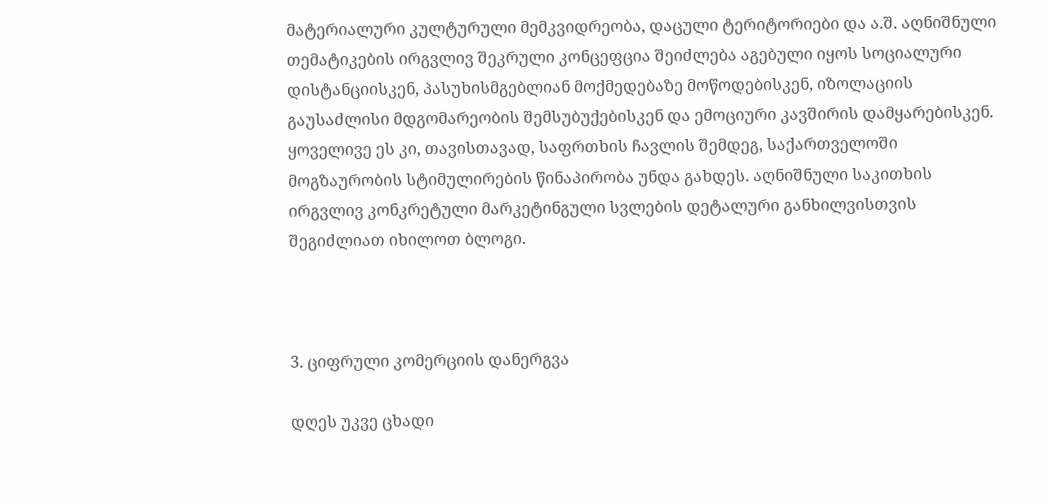მატერიალური კულტურული მემკვიდრეობა, დაცული ტერიტორიები და ა.შ. აღნიშნული თემატიკების ირგვლივ შეკრული კონცეფცია შეიძლება აგებული იყოს სოციალური დისტანციისკენ, პასუხისმგებლიან მოქმედებაზე მოწოდებისკენ, იზოლაციის გაუსაძლისი მდგომარეობის შემსუბუქებისკენ და ემოციური კავშირის დამყარებისკენ. ყოველივე ეს კი, თავისთავად, საფრთხის ჩავლის შემდეგ, საქართველოში მოგზაურობის სტიმულირების წინაპირობა უნდა გახდეს. აღნიშნული საკითხის ირგვლივ კონკრეტული მარკეტინგული სვლების დეტალური განხილვისთვის შეგიძლიათ იხილოთ ბლოგი.



3. ციფრული კომერციის დანერგვა

დღეს უკვე ცხადი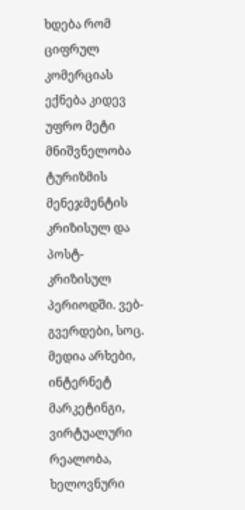ხდება რომ ციფრულ კომერციას ექნება კიდევ უფრო მეტი მნიშვნელობა ტურიზმის მენეჯმენტის კრიზისულ და პოსტ-კრიზისულ პერიოდში. ვებ-გვერდები, სოც. მედია არხები, ინტერნეტ მარკეტინგი, ვირტუალური რეალობა, ხელოვნური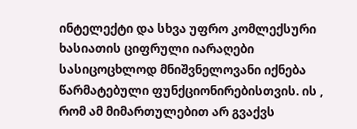ინტელექტი და სხვა უფრო კომლექსური ხასიათის ციფრული იარაღები სასიცოცხლოდ მნიშვნელოვანი იქნება წარმატებული ფუნქციონირებისთვის. ის , რომ ამ მიმართულებით არ გვაქვს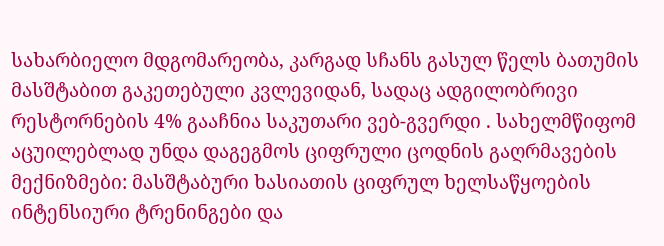სახარბიელო მდგომარეობა, კარგად სჩანს გასულ წელს ბათუმის მასშტაბით გაკეთებული კვლევიდან, სადაც ადგილობრივი რესტორნების 4% გააჩნია საკუთარი ვებ-გვერდი . სახელმწიფომ აცუილებლად უნდა დაგეგმოს ციფრული ცოდნის გაღრმავების მექნიზმები: მასშტაბური ხასიათის ციფრულ ხელსაწყოების ინტენსიური ტრენინგები და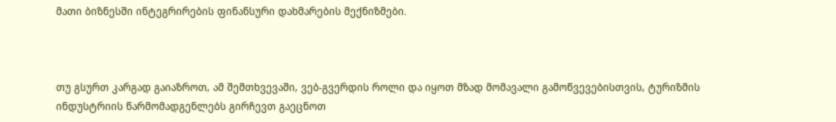მათი ბიზნესში ინტეგრირების ფინანსური დახმარების მექნიზმები.



თუ გსურთ კარგად გაიაზროთ, ამ შემთხვევაში, ვებ-გვერდის როლი და იყოთ მზად მომავალი გამოწვევებისთვის, ტურიზმის ინდუსტრიის წარმომადგენლებს გირჩევთ გაეცნოთ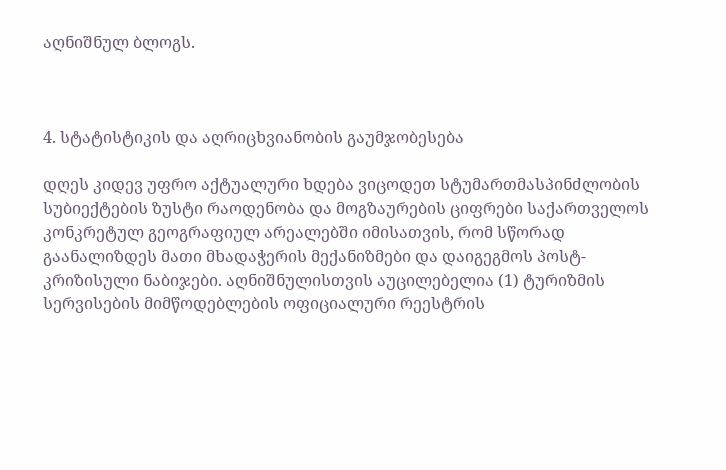აღნიშნულ ბლოგს.



4. სტატისტიკის და აღრიცხვიანობის გაუმჯობესება

დღეს კიდევ უფრო აქტუალური ხდება ვიცოდეთ სტუმართმასპინძლობის სუბიექტების ზუსტი რაოდენობა და მოგზაურების ციფრები საქართველოს კონკრეტულ გეოგრაფიულ არეალებში იმისათვის, რომ სწორად გაანალიზდეს მათი მხადაჭერის მექანიზმები და დაიგეგმოს პოსტ-კრიზისული ნაბიჯები. აღნიშნულისთვის აუცილებელია (1) ტურიზმის სერვისების მიმწოდებლების ოფიციალური რეესტრის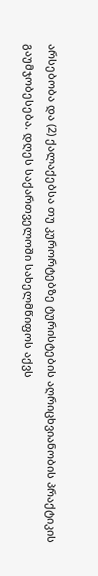არსებობა და (2) ქალაქებსა თუ კურორტებზე ტურისტების აღრიცხვიანობის პრაქტიკის გაუმჯობესება. დღეს საქართველოში სახელმწიფოს აქვს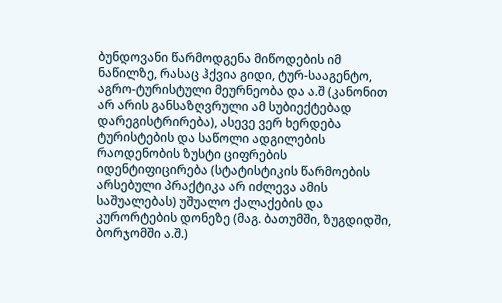ბუნდოვანი წარმოდგენა მიწოდების იმ ნაწილზე, რასაც ჰქვია გიდი, ტურ-სააგენტო, აგრო-ტურისტული მეურნეობა და ა.შ (კანონით არ არის განსაზღვრული ამ სუბიექტებად დარეგისტრირება), ასევე ვერ ხერდება ტურისტების და საწოლი ადგილების რაოდენობის ზუსტი ციფრების იდენტიფიცირება (სტატისტიკის წარმოების არსებული პრაქტიკა არ იძლევა ამის საშუალებას) უშუალო ქალაქების და კურორტების დონეზე (მაგ. ბათუმში, ზუგდიდში, ბორჯომში ა.შ.)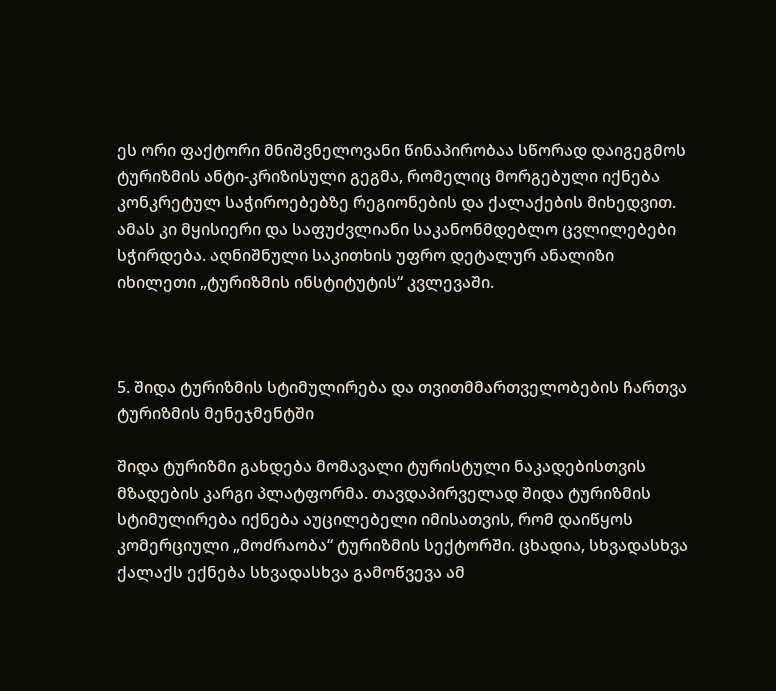ეს ორი ფაქტორი მნიშვნელოვანი წინაპირობაა სწორად დაიგეგმოს ტურიზმის ანტი-კრიზისული გეგმა, რომელიც მორგებული იქნება კონკრეტულ საჭიროებებზე რეგიონების და ქალაქების მიხედვით. ამას კი მყისიერი და საფუძვლიანი საკანონმდებლო ცვლილებები სჭირდება. აღნიშნული საკითხის უფრო დეტალურ ანალიზი იხილეთი „ტურიზმის ინსტიტუტის“ კვლევაში.



5. შიდა ტურიზმის სტიმულირება და თვითმმართველობების ჩართვა ტურიზმის მენეჯმენტში

შიდა ტურიზმი გახდება მომავალი ტურისტული ნაკადებისთვის მზადების კარგი პლატფორმა. თავდაპირველად შიდა ტურიზმის სტიმულირება იქნება აუცილებელი იმისათვის, რომ დაიწყოს კომერციული „მოძრაობა“ ტურიზმის სექტორში. ცხადია, სხვადასხვა ქალაქს ექნება სხვადასხვა გამოწვევა ამ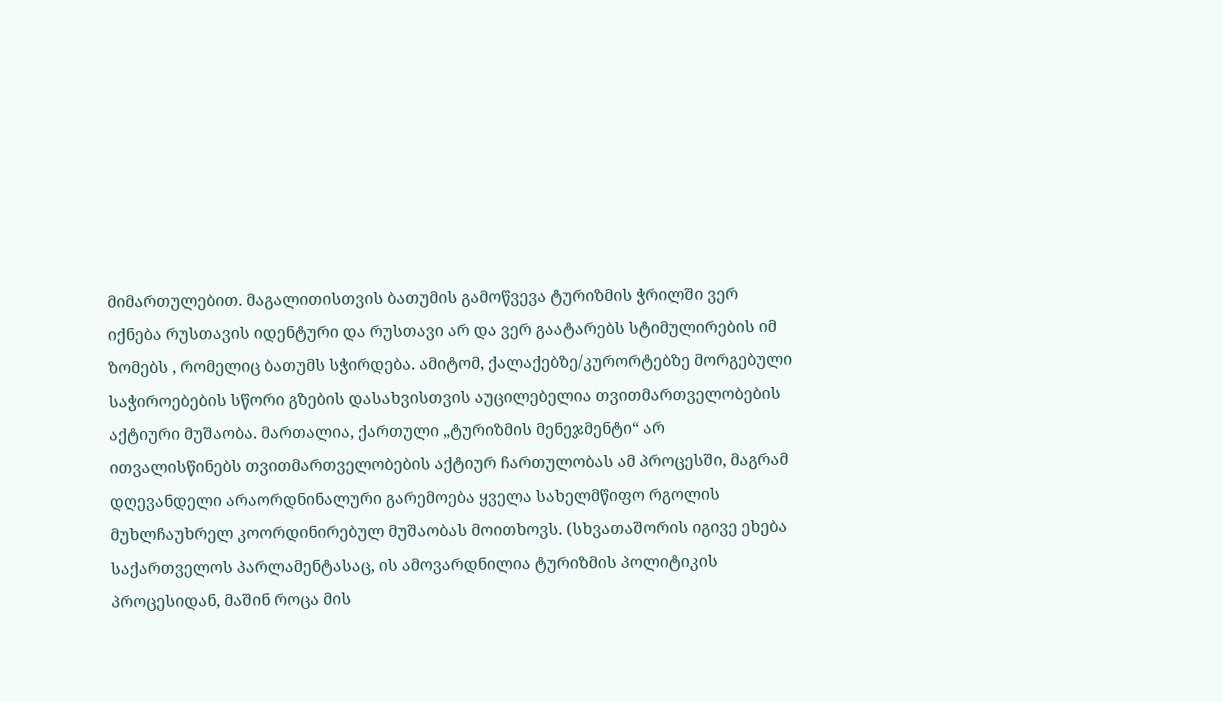მიმართულებით. მაგალითისთვის ბათუმის გამოწვევა ტურიზმის ჭრილში ვერ იქნება რუსთავის იდენტური და რუსთავი არ და ვერ გაატარებს სტიმულირების იმ ზომებს , რომელიც ბათუმს სჭირდება. ამიტომ, ქალაქებზე/კურორტებზე მორგებული საჭიროებების სწორი გზების დასახვისთვის აუცილებელია თვითმართველობების აქტიური მუშაობა. მართალია, ქართული „ტურიზმის მენეჯმენტი“ არ ითვალისწინებს თვითმართველობების აქტიურ ჩართულობას ამ პროცესში, მაგრამ დღევანდელი არაორდნინალური გარემოება ყველა სახელმწიფო რგოლის მუხლჩაუხრელ კოორდინირებულ მუშაობას მოითხოვს. (სხვათაშორის იგივე ეხება საქართველოს პარლამენტასაც, ის ამოვარდნილია ტურიზმის პოლიტიკის პროცესიდან, მაშინ როცა მის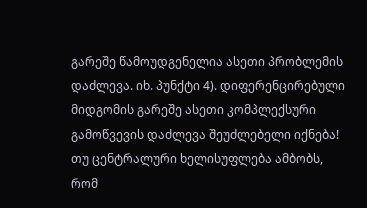გარეშე წამოუდგენელია ასეთი პრობლემის დაძლევა. იხ. პუნქტი 4). დიფერენცირებული მიდგომის გარეშე ასეთი კომპლექსური გამოწვევის დაძლევა შეუძლებელი იქნება! თუ ცენტრალური ხელისუფლება ამბობს, რომ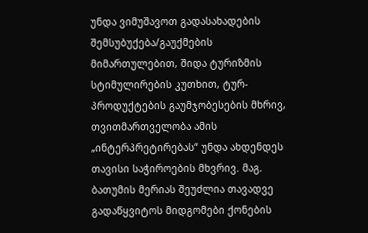უნდა ვიმუშავოთ გადასახადების შემსუბუქება/გაუქმების მიმართულებით, შიდა ტურიზმის სტიმულირების კუთხით, ტურ-პროდუქტების გაუმჯობესების მხრივ, თვითმართველობა ამის „ინტერპრეტირებას“ უნდა ახდენდეს თავისი საჭიროების მხვრივ. მაგ. ბათუმის მერიას შეუძლია თავადვე გადაწყვიტოს მიდგომები ქონების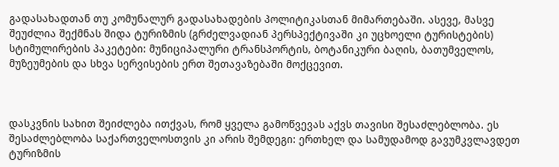გადასახადთან თუ კომუნალურ გადასახადების პოლიტიკასთან მიმართებაში. ასევე, მასვე შეუძლია შექმნას შიდა ტურიზმის (გრძელვადიან პერსპექტივაში კი უცხოელი ტურისტების) სტიმულირების პაკეტები: მუნიციპალური ტრანსპორტის, ბოტანიკური ბაღის, ბათუმველოს, მუზეუმების და სხვა სერვისების ერთ შეთავაზებაში მოქცევით.



დასკვნის სახით შეიძლება ითქვას, რომ ყველა გამოწვევას აქვს თავისი შესაძლებლობა. ეს შესაძლებლობა საქართველოსთვის კი არის შემდეგი: ერთხელ და სამუდამოდ გავუმკვლავდეთ ტურიზმის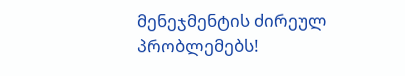მენეჯმენტის ძირეულ პრობლემებს!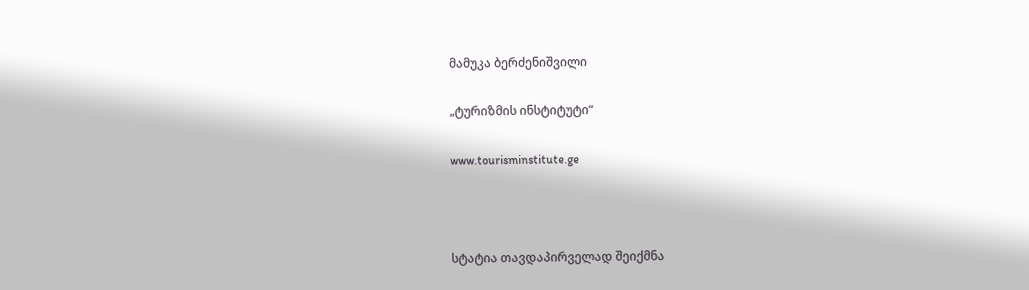მამუკა ბერძენიშვილი

„ტურიზმის ინსტიტუტი“

www.tourisminstitute.ge



სტატია თავდაპირველად შეიქმნა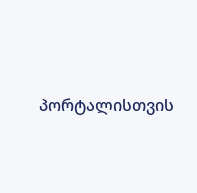პორტალისთვის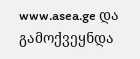www.asea.ge და გამოქვეყნდა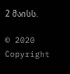2 მაისს.

© 2020 Copyright